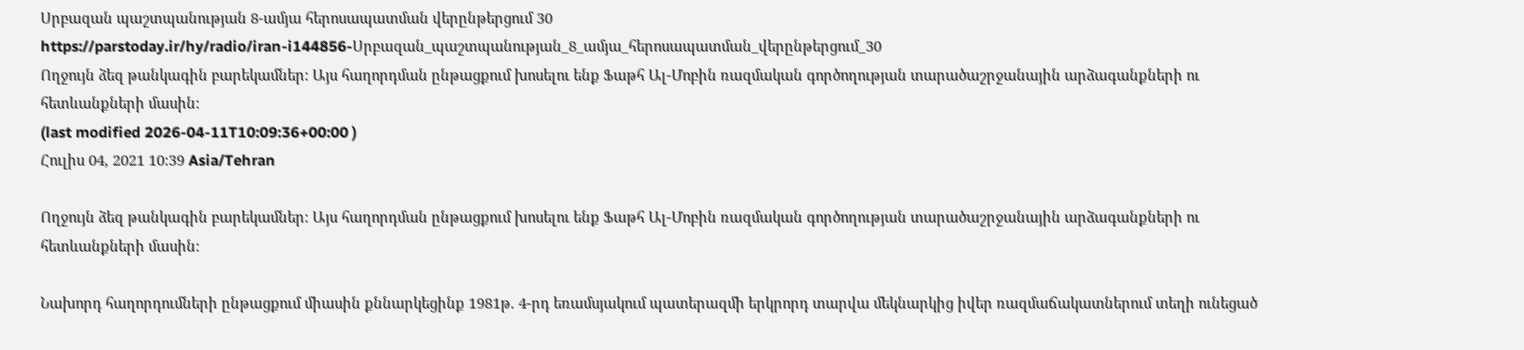Սրբազան պաշտպանության 8-ամյա հերոսապատման վերընթերցում 30
https://parstoday.ir/hy/radio/iran-i144856-Սրբազան_պաշտպանության_8_ամյա_հերոսապատման_վերընթերցում_30
Ողջույն ձեզ թանկագին բարեկամներ: Այս հաղորդման ընթացքում խոսելու ենք Ֆաթհ Ալ-Մոբին ռազմական գործողության տարածաշրջանային արձագանքների ու հետևանքների մասին:
(last modified 2026-04-11T10:09:36+00:00 )
Հուլիս 04, 2021 10:39 Asia/Tehran

Ողջույն ձեզ թանկագին բարեկամներ: Այս հաղորդման ընթացքում խոսելու ենք Ֆաթհ Ալ-Մոբին ռազմական գործողության տարածաշրջանային արձագանքների ու հետևանքների մասին:

Նախորդ հաղորդումների ընթացքում միասին քննարկեցինք 1981թ. 4-րդ եռամսյակում պատերազմի երկրորդ տարվա մեկնարկից իվեր ռազմաճակատներում տեղի ունեցած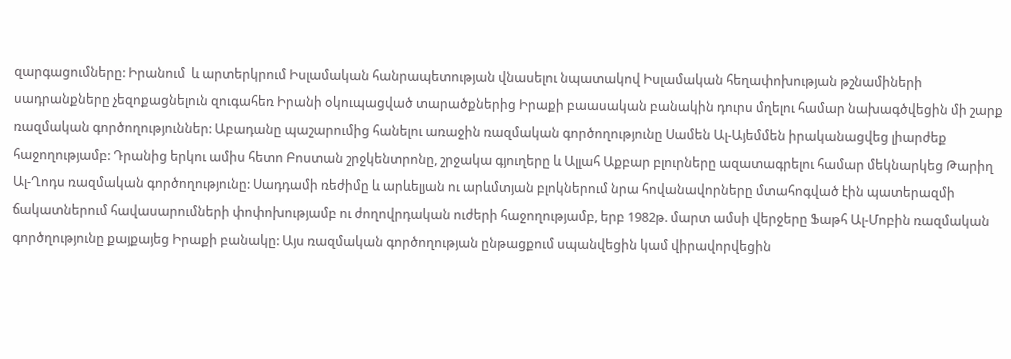զարգացումները: Իրանում  և արտերկրում Իսլամական հանրապետության վնասելու նպատակով Իսլամական հեղափոխության թշնամիների սադրանքները չեզոքացնելուն զուգահեռ Իրանի օկուպացված տարածքներից Իրաքի բաասական բանակին դուրս մղելու համար նախագծվեցին մի շարք ռազմական գործողություններ: Աբադանը պաշարումից հանելու առաջին ռազմական գործողությունը Սամեն Ալ-Այեմմեն իրականացվեց լիարժեք հաջողությամբ: Դրանից երկու ամիս հետո Բոստան շրջկենտրոնը, շրջակա գյուղերը և Ալլահ Աքբար բլուրները ազատագրելու համար մեկնարկեց Թարիղ Ալ-Ղոդս ռազմական գործողությունը: Սադդամի ռեժիմը և արևելյան ու արևմտյան բլոկներում նրա հովանավորները մտահոգված էին պատերազմի ճակատներում հավասարումների փոփոխությամբ ու ժողովրդական ուժերի հաջողությամբ, երբ 1982թ. մարտ ամսի վերջերը Ֆաթհ Ալ-Մոբին ռազմական գործղությունը քայքայեց Իրաքի բանակը: Այս ռազմական գործողության ընթացքում սպանվեցին կամ վիրավորվեցին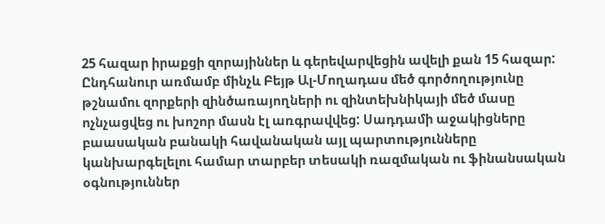25 հազար իրաքցի զորայիններ և գերեվարվեցին ավելի քան 15 հազար: Ընդհանուր առմամբ մինչև Բեյթ Ալ-Մողադաս մեծ գործողությունը թշնամու զորքերի զինծառայողների ու զինտեխնիկայի մեծ մասը ոչնչացվեց ու խոշոր մասն էլ առգրավվեց: Սադդամի աջակիցները բաասական բանակի հավանական այլ պարտությունները կանխարգելելու համար տարբեր տեսակի ռազմական ու ֆինանսական օգնություններ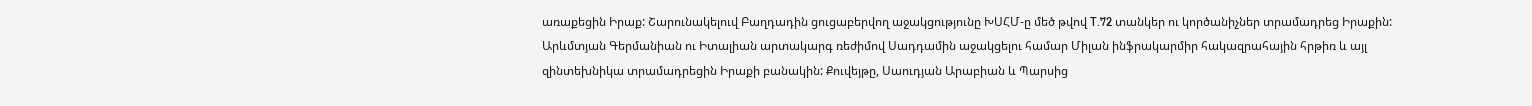առաքեցին Իրաք: Շարունակելուվ Բաղդադին ցուցաբերվող աջակցությունը ԽՍՀՄ-ը մեծ թվով T.72 տանկեր ու կործանիչներ տրամադրեց Իրաքին: Արևմտյան Գերմանիան ու Իտալիան արտակարգ ռեժիմով Սադդամին աջակցելու համար Միլան ինֆրակարմիր հակազրահային հրթիռ և այլ զինտեխնիկա տրամադրեցին Իրաքի բանակին: Քուվեյթը, Սաուդյան Արաբիան և Պարսից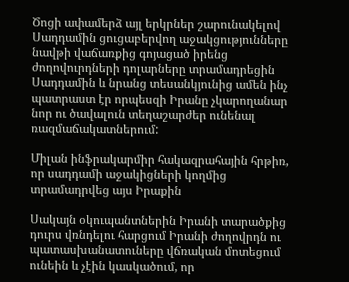Ծոցի ափամերձ այլ երկրներ շարունակելով Սադդամին ցուցաբերվող աջակցությունները նավթի վաճառքից գոյացած իրենց ժողովուրդների դոլարները տրամադրեցին Սադդամին և նրանց տեսանկյունից ամեն ինչ պատրաստ էր որպեսզի Իրանը չկարողանար նոր ու ծավալուն տեղաշարժեր ունենալ ռազմաճակատներում:

Միլան ինֆրակարմիր հակազրահային հրթիռ, որ սադդամի աջակիցների կողմից տրամադրվեց այս Իրաքին

Սակայն օկուպանտներին Իրանի տարածքից դուրս վռնդելու հարցում Իրանի ժողովրդն ու պատասխանատուները վճռական մոտեցում ունեին և չէին կասկածում, որ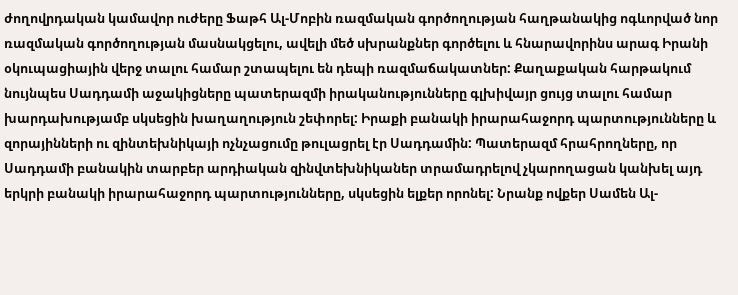ժողովրդական կամավոր ուժերը Ֆաթհ Ալ-Մոբին ռազմական գործողության հաղթանակից ոգևորված նոր ռազմական գործողության մասնակցելու, ավելի մեծ սխրանքներ գործելու և հնարավորինս արագ Իրանի օկուպացիային վերջ տալու համար շտապելու են դեպի ռազմաճակատներ: Քաղաքական հարթակում նույնպես Սադդամի աջակիցները պատերազմի իրականությունները գլխիվայր ցույց տալու համար խարդախությամբ սկսեցին խաղաղություն շեփորել: Իրաքի բանակի իրարահաջորդ պարտությունները և զորայինների ու զինտեխնիկայի ոչնչացումը թուլացրել էր Սադդամին: Պատերազմ հրահրողները, որ Սադդամի բանակին տարբեր արդիական զինվտեխնիկաներ տրամադրելով չկարողացան կանխել այդ երկրի բանակի իրարահաջորդ պարտությունները, սկսեցին ելքեր որոնել: Նրանք ովքեր Սամեն Ալ-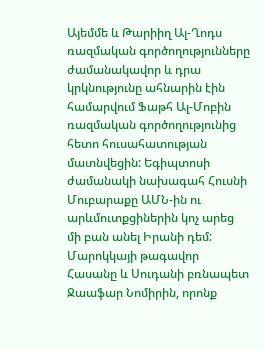Այեմմե և Թարիիղ Ալ-Ղոդս ռազմական գործողությունները ժամանակավոր և դրա կրկնությունը ահնարին էին համարվում Ֆաթհ Ալ-Մոբին ռազմական գործողությունից հետո հուսահատության մատնվեցին: Եգիպտոսի ժամանակի նախագահ Հուսնի Մուբարաքը ԱՄՆ-ին ու արևմուտքցիներին կոչ արեց մի բան անել Իրանի դեմ: Մարոկկայի թագավոր Հասանը և Սուդանի բռնապետ Ջաաֆար Նոմիրին, որոնք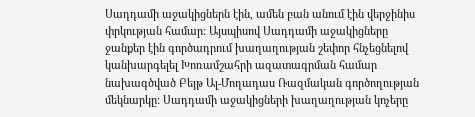Սադդամի աջակիցներն էին, ամեն բան անում էին վերջինիս փրկության համար: Այսպիսով Սադդամի աջակիցները ջանքեր էին գործադրում խաղաղության շեփոր հնչեցնելով կանխարգելել Խոռամշահրի ազատագրման համար նախագծված Բեյթ Ալ-Մողադաս Ռազմական գործողության մեկնարկը: Սադդամի աջակիցների խաղաղության կոչերը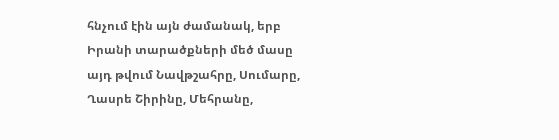հնչում էին այն ժամանակ, երբ Իրանի տարածքների մեծ մասը այդ թվում Նավթշահրը, Սումարը, Ղասրե Շիրինը, Մեհրանը,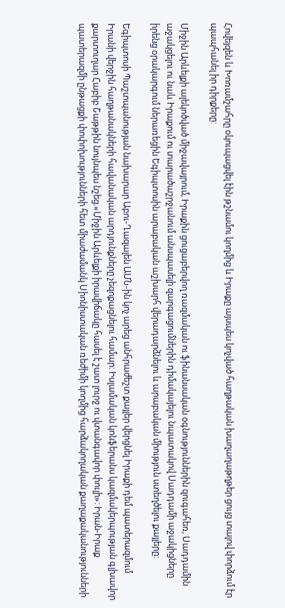Հովեյզեն և Խոռամշահրը օկուպացվել էին թշնամու կողմից և Իրաքը այսպես կոչված հաղթական խաղաղաթղթեր ցույց տալով փորձում էր պապհանել իր դիրքերը:

Միջին Արևելքի ալեկոծված միջավայրում, Իրաքին ցուցաբերվող ռազմական ու ֆինանսական օգնություններին զուգահեռ, Սադդամին աջակցելու ու նաև Իրաքում ու տարածաշրջանում անսպասելի զարգացումներին դիմակայելու նպատակով Սադդամի աջակիցները իրենց օրակարգում ներառեցին Եգիպտոսին արաբական աշխարհ վերադարձնելու և արաբական միություն ստեղծելու քայլերը:

Եգիպտոսի Պաշտպանության նախարար Աբու-Ղազալեն ԱՄՆ-ին կոչ արեց անհրաժեշտ քայլեր վերցնել Իրաքի դեմ պատերազմում Իրանի վերջին հաղթանակների հավանական արդյունքները չեզոքացնելու համար: Իսլամական կոնֆերանս կազմակերպության գլխավոր քարտուղար Հաբիբ Շաթթին նույնպես նշեց.«Միջին Արևելքի իրավիճակը հասել է շատ լուրջ ու վտանգավոր փուլի»: Իրան-Իրաք պատերազմի ընթացքի փոփոխությունների հետ միաժամանկ Սիոնիստական ռեժիմի կողմից հարձակողական քաղաքականությունների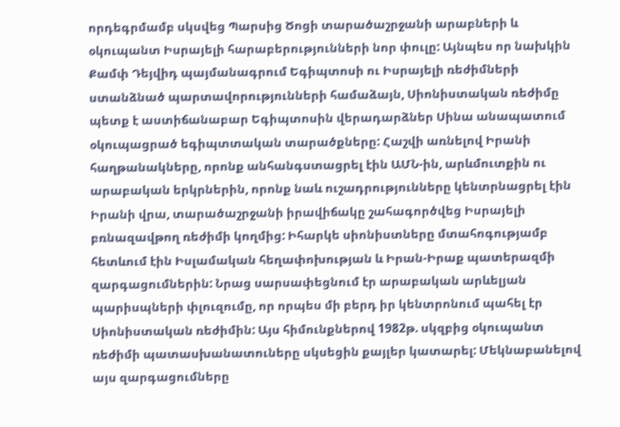որդեգրմամբ սկսվեց Պարսից Ծոցի տարածաշրջանի արաբների և օկուպանտ Իսրայելի հարաբերությունների նոր փուլը: Այնպես որ նախկին Քամփ Դեյվիդ պայմանագրում Եգիպտոսի ու Իսրայելի ռեժիմների ստանձնած պարտավորությունների համաձայն, Սիոնիստական ռեժիմը պետք է աստիճանաբար Եգիպտոսին վերադարձներ Սինա անապատում օկուպացրած եգիպտտական տարածքները: Հաշվի առնելով Իրանի հաղթանակները, որոնք անհանգստացրել էին ԱՄՆ-ին, արևմուտքին ու արաբական երկրներին, որոնք նաև ուշադրությունները կենտրնացրել էին Իրանի վրա, տարածաշրջանի իրավիճակը շահագործվեց Իսրայելի բռնազավթող ռեժիմի կողմից: Իհարկե սիոնիստները մտահոգությամբ հետևում էին Իսլամական հեղափոխության և Իրան-Իրաք պատերազմի զարգացումներին: Նրաց սարսափեցնում էր արաբական արևելյան պարիսպների փլուզումը, որ որպես մի բերդ իր կենտրոնում պահել էր Սիոնիստական ռեժիմին: Այս հիմունքներով 1982թ. սկզբից օկուպանտ ռեժիմի պատասխանատուները սկսեցին քայլեր կատարել: Մեկնաբանելով այս զարգացումները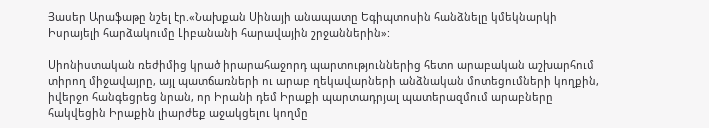Յասեր Արաֆաթը նշել էր.«Նախքան Սինայի անապատը Եգիպտոսին հանձնելը կմեկնարկի Իսրայելի հարձակումը Լիբանանի հարավային շրջաններին»:

Սիոնիստական ռեժիմից կրած իրարահաջորդ պարտություններից հետո արաբական աշխարհում տիրող միջավայրը, այլ պատճառների ու արաբ ղեկավարների անձնական մոտեցումների կողքին, իվերջո հանգեցրեց նրան, որ Իրանի դեմ Իրաքի պարտադրյալ պատերազմում արաբները հակվեցին Իրաքին լիարժեք աջակցելու կողմը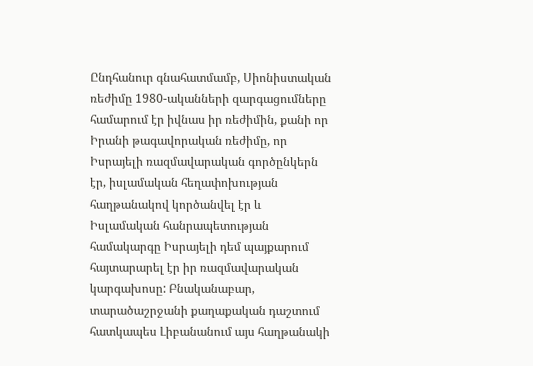Ընդհանուր գնահատմամբ, Սիոնիստական ռեժիմը 1980-ականների զարգացումները համարում էր իվնաս իր ռեժիմին, քանի որ Իրանի թագավորական ռեժիմը, որ Իսրայելի ռազմավարական գործընկերն էր, իսլամական հեղափոխության հաղթանակով կործանվել էր և Իսլամական հանրապետության համակարգը Իսրայելի դեմ պայքարում հայտարարել էր իր ռազմավարական կարգախոսը: Բնականաբար, տարածաշրջանի քաղաքական դաշտում հատկապես Լիբանանում այս հաղթանակի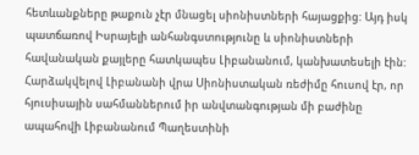հետևանքները թաքուն չէր մնացել սիոնիստների հայացքից: Այդ իսկ պատճառով Իսրայելի անհանգստությունը և սիոնիստների հավանական քայլերը հատկապես Լիբանանում, կանխատեսելի էին: Հարձակվելով Լիբանանի վրա Սիոնիստական ռեժիմը հուսով էր, որ հյուսիսային սահմաններում իր անվտանգության մի բաժինը ապահովի Լիբանանում Պաղեստինի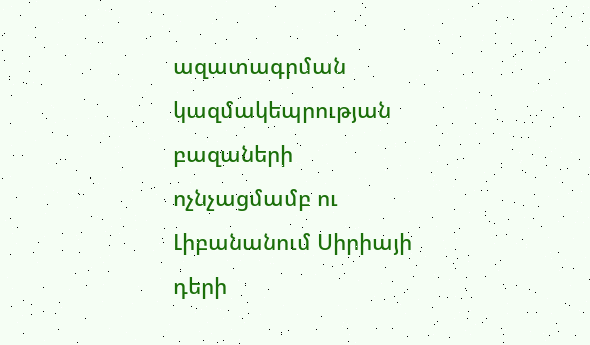ազատագրման կազմակեպրության բազաների ոչնչացմամբ ու Լիբանանում Սիրիայի դերի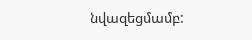նվազեցմամբ: